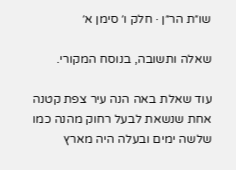שו״ת הר״ן · חלק ו׳ סימן א׳

שאלה ותשובה, בנוסח המקורי.

עוד שאלת באה הנה עיר צפת קטנה אחת שנשאת לבעל רחוק מהנה כמו שלשה ימים ובעלה היה מארץ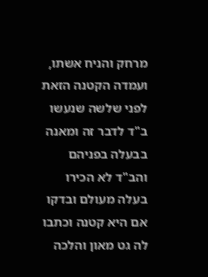מרחק והניח אשתו, ועמדה הקטנה הזאת לפני שלשה שנעשו ב"ד לדבר זה ומאנה בבעלה בפניהם והב"ד לא הכירו בעלה מעולם ובדקו אם היא קטנה וכתבו לה גט מאון והלכה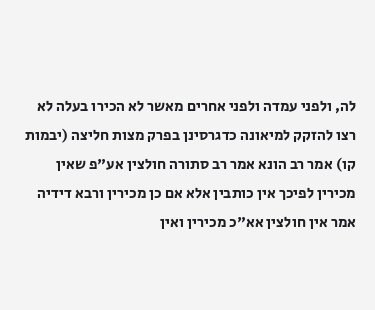לה, ולפני עמדה ולפני אחרים מאשר לא הכירו בעלה לא רצו להזקק למיאונה כדגרסינן בפרק מצות חליצה (יבמות קו) אמר רב הונא אמר רב סתורה חולצין אע"פ שאין מכירין לפיכך אין כותבין אלא אם כן מכירין ורבא דידיה אמר אין חולצין אא"כ מכירין ואין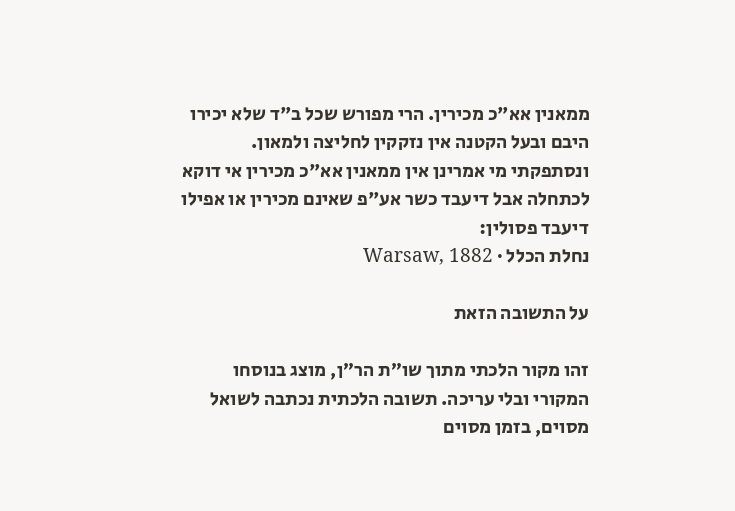ממאנין אא"כ מכירין. הרי מפורש שכל ב"ד שלא יכירו היבם ובעל הקטנה אין נזקקין לחליצה ולמאון. ונסתפקתי מי אמרינן אין ממאנין אא"כ מכירין אי דוקא לכתחלה אבל דיעבד כשר אע"פ שאינם מכירין או אפילו דיעבד פסולין:
נחלת הכלל · Warsaw, 1882

על התשובה הזאת

זהו מקור הלכתי מתוך שו״ת הר״ן, מוצג בנוסחו המקורי ובלי עריכה. תשובה הלכתית נכתבה לשואל מסוים, בזמן מסוים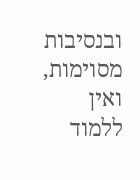ובנסיבות מסוימות, ואין ללמוד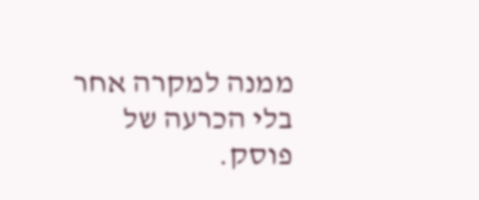ממנה למקרה אחר בלי הכרעה של פוסק.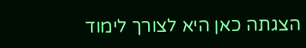הצגתה כאן היא לצורך לימוד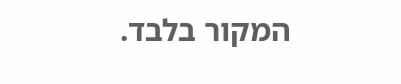המקור בלבד.